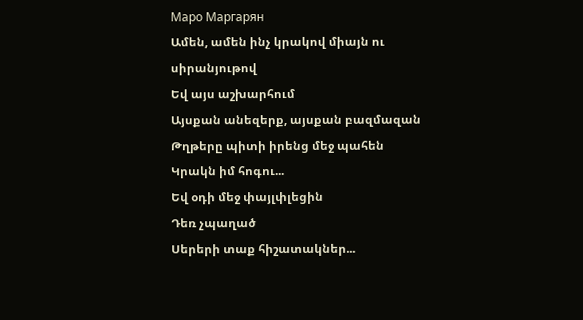Маро Маргарян
Ամեն, ամեն ինչ կրակով միայն ու սիրանյութով
Եվ այս աշխարհում
Այսքան անեզերք, այսքան բազմազան
Թղթերը պիտի իրենց մեջ պահեն
Կրակն իմ հոգու...
Եվ օդի մեջ փայլփլեցին
Դեռ չպաղած
Սերերի տաք հիշատակներ...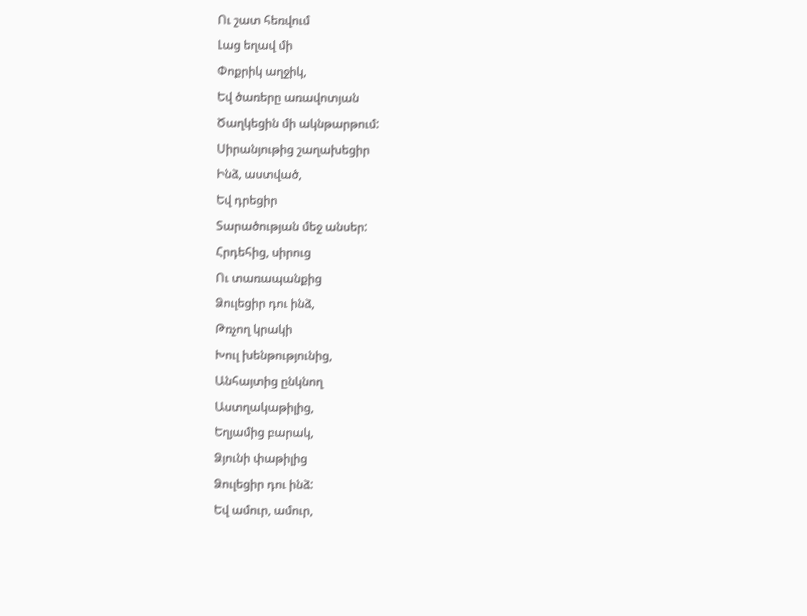Ու շատ հեռվում
Լաց եղավ մի
Փոքրիկ աղջիկ,
Եվ ծառերը առավոտյան
Ծաղկեցին մի ակնթարթում:
Սիրանյութից շաղախեցիր
Ինձ, աստված,
Եվ դրեցիր
Տարածության մեջ անսեր:
Հրդեհից, սիրուց
Ու տառապանքից
Ձուլեցիր դու ինձ,
Թռչող կրակի
Խուլ խենթությունից,
Անհայտից ընկնող
Աստղակաթիլից,
Եղյամից բարակ,
Ձյունի փաթիլից
Ձուլեցիր դու ինձ:
Եվ ամուր, ամուր,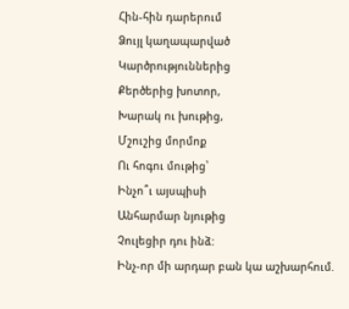Հին-հին դարերում
Ձույլ կաղապարված
Կարծրություններից
Քերծերից խոտոր,
Խարակ ու խութից,
Մշուշից մորմոք
Ու հոգու մութից՝
Ինչո՞ւ այսպիսի
Անհարմար նյութից
Չուլեցիր դու ինձ:
Ինչ-որ մի արդար բան կա աշխարհում.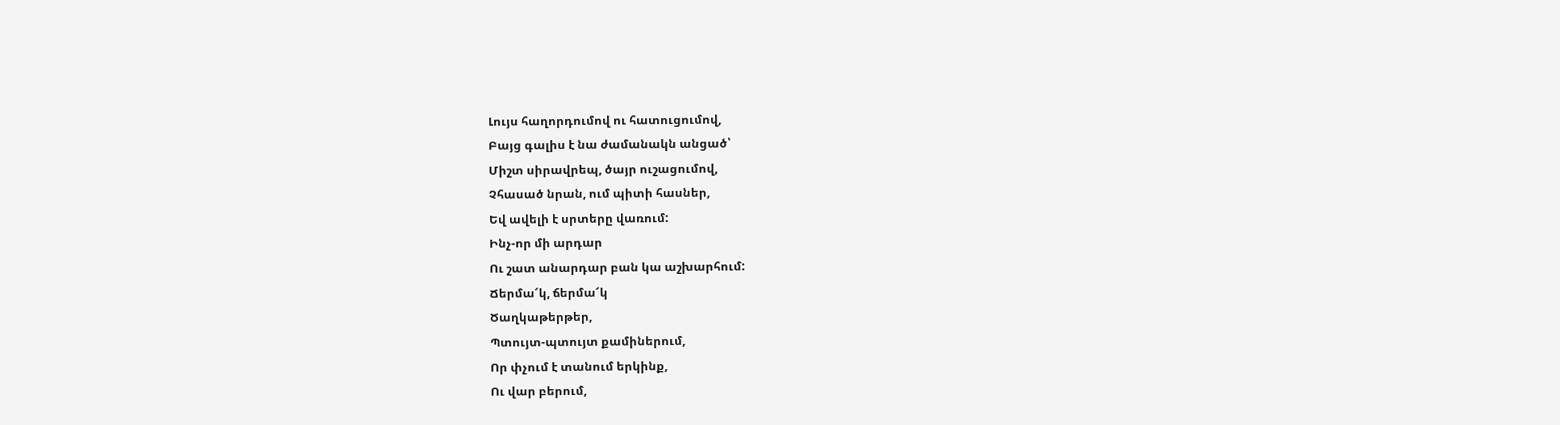Լույս հաղորդումով ու հատուցումով,
Բայց գալիս է նա ժամանակն անցած՝
Միշտ սիրավրեպ, ծայր ուշացումով,
Չհասած նրան, ում պիտի հասներ,
Եվ ավելի է սրտերը վառում:
Ինչ-որ մի արդար
Ու շատ անարդար բան կա աշխարհում:
Ճերմա՜կ, ճերմա՜կ
Ծաղկաթերթեր,
Պտույտ-պտույտ քամիներում,
Որ փչում է տանում երկինք,
Ու վար բերում,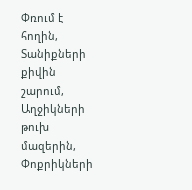Փռում է հողին,
Տանիքների քիվին շարում,
Աղջիկների թուխ մազերին,
Փոքրիկների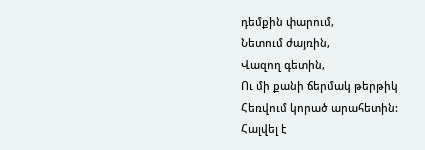դեմքին փարում,
Նետում ժայռին,
Վազող գետին,
Ու մի քանի ճերմակ թերթիկ
Հեռվում կորած արահետին:
Հալվել է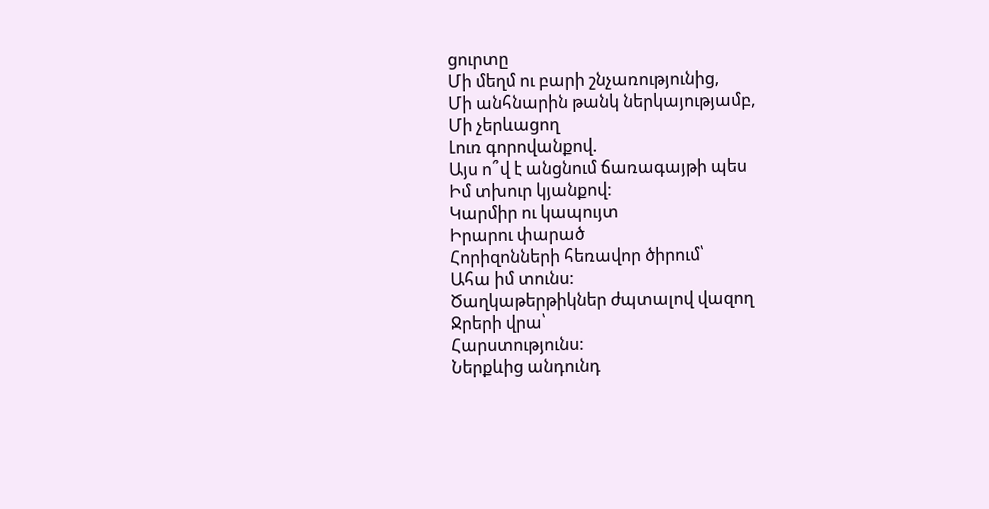ցուրտը
Մի մեղմ ու բարի շնչառությունից,
Մի անհնարին թանկ ներկայությամբ,
Մի չերևացող
Լուռ գորովանքով.
Այս ո՞վ է անցնում ճառագայթի պես
Իմ տխուր կյանքով:
Կարմիր ու կապույտ
Իրարու փարած
Հորիզոնների հեռավոր ծիրում՝
Ահա իմ տունս:
Ծաղկաթերթիկներ ժպտալով վազող
Ջրերի վրա՝
Հարստությունս:
Ներքևից անդունդ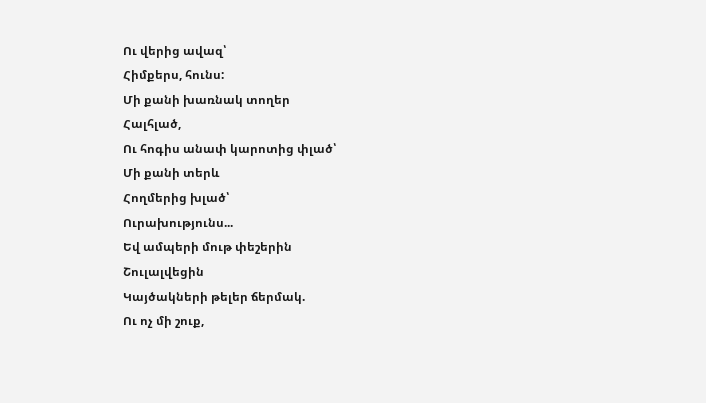Ու վերից ավազ՝
Հիմքերս, հունս:
Մի քանի խառնակ տողեր
Հալհլած,
Ու հոգիս անափ կարոտից փլած՝
Մի քանի տերև
Հողմերից խլած՝
Ուրախությունս...
Եվ ամպերի մութ փեշերին
Շուլալվեցին
Կայծակների թելեր ճերմակ.
Ու ոչ մի շուք,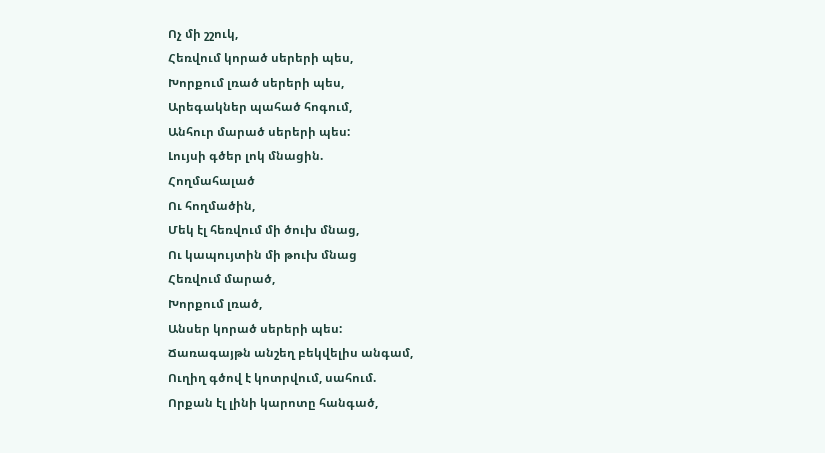Ոչ մի շշուկ,
Հեռվում կորած սերերի պես,
Խորքում լռած սերերի պես,
Արեգակներ պահած հոգում,
Անհուր մարած սերերի պես:
Լույսի գծեր լոկ մնացին.
Հողմահալած
Ու հողմածին,
Մեկ էլ հեռվում մի ծուխ մնաց,
Ու կապույտին մի թուխ մնաց
Հեռվում մարած,
Խորքում լռած,
Անսեր կորած սերերի պես:
Ճառագայթն անշեղ բեկվելիս անգամ,
Ուղիղ գծով է կոտրվում, սահում.
Որքան էլ լինի կարոտը հանգած,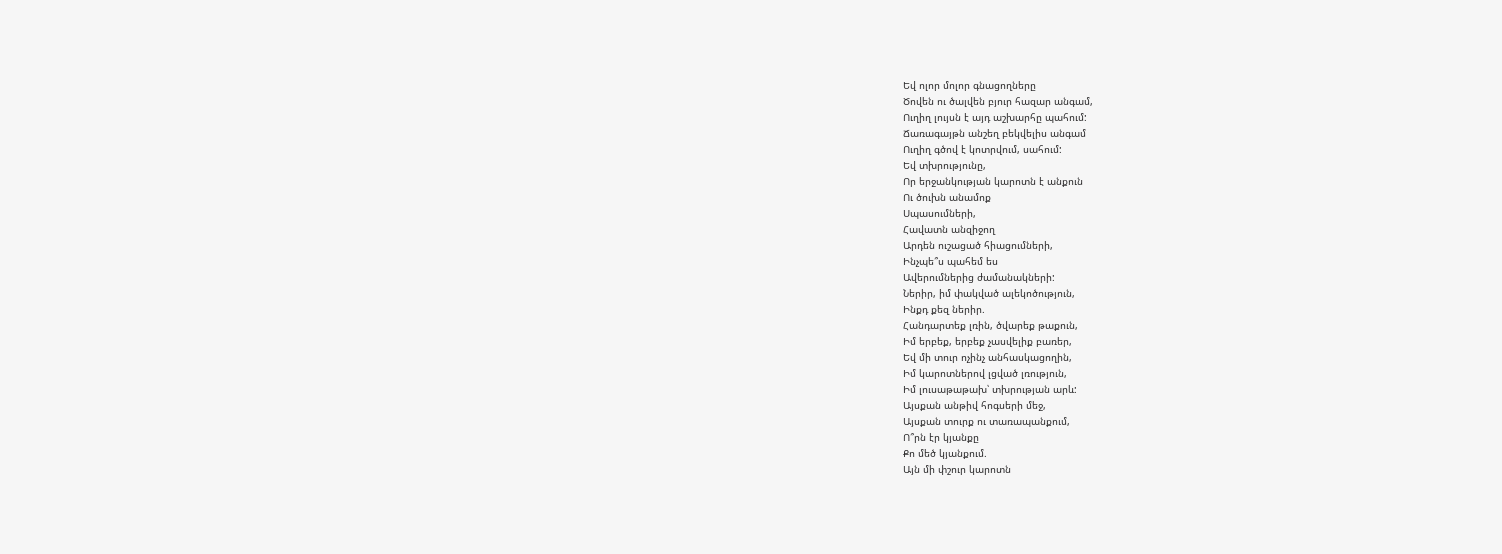Եվ ոլոր մոլոր գնացողները
Ծովեն ու ծալվեն բյուր հազար անգամ,
Ուղիղ լույսն է այդ աշխարհը պահում:
Ճառագայթն անշեղ բեկվելիս անգամ
Ուղիղ գծով է կոտրվում, սահում:
Եվ տխրությունը,
Որ երջանկության կարոտն է անքուն
Ու ծուխն անամոք
Սպասումների,
Հավատն անզիջող
Արդեն ուշացած հիացումների,
Ինչպե՞ս պահեմ ես
Ավերումներից ժամանակների:
Ներիր, իմ փակված ալեկոծություն,
Ինքդ քեզ ներիր.
Հանդարտեք լռին, ծվարեք թաքուն,
Իմ երբեք, երբեք չասվելիք բառեր,
Եվ մի տուր ոչինչ անհասկացողին,
Իմ կարոտներով լցված լռություն,
Իմ լուսաթաթախ՝ տխրության արև:
Այսքան անթիվ հոգսերի մեջ,
Այսքան տուրք ու տառապանքում,
Ո՞րն էր կյանքը
Քո մեծ կյանքում.
Այն մի փշուր կարոտն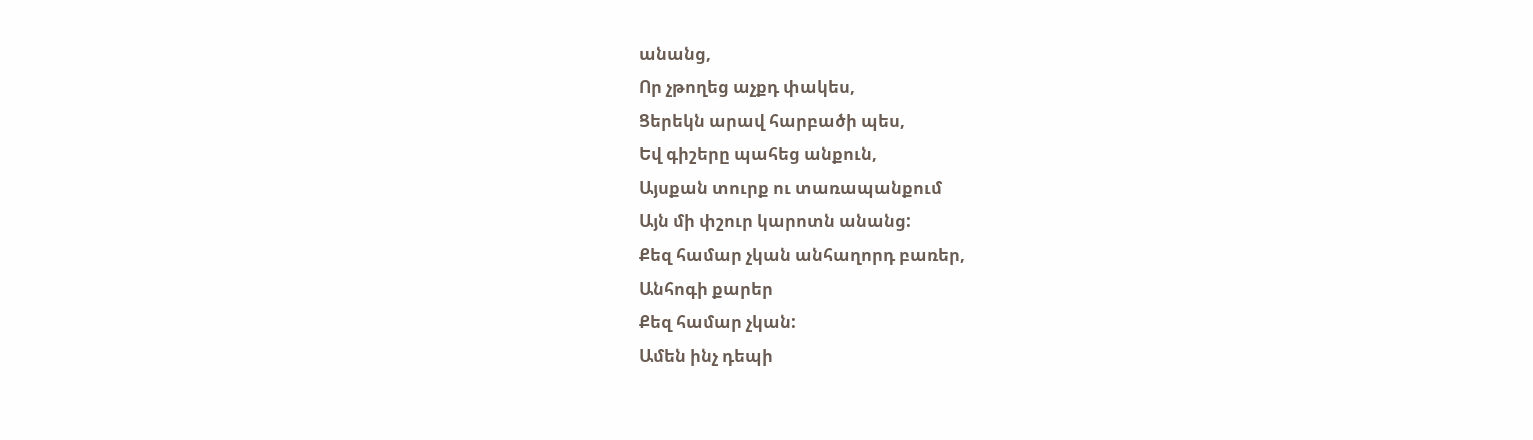անանց,
Որ չթողեց աչքդ փակես,
Ցերեկն արավ հարբածի պես,
Եվ գիշերը պահեց անքուն,
Այսքան տուրք ու տառապանքում
Այն մի փշուր կարոտն անանց:
Քեզ համար չկան անհաղորդ բառեր,
Անհոգի քարեր
Քեզ համար չկան:
Ամեն ինչ դեպի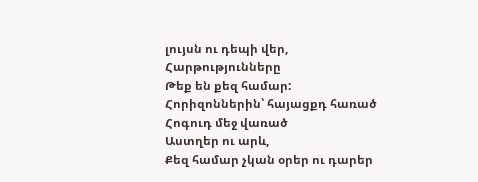լույսն ու դեպի վեր,
Հարթությունները
Թեք են քեզ համար:
Հորիզոններին՝ հայացքդ հառած
Հոգուդ մեջ վառած
Աստղեր ու արև,
Քեզ համար չկան օրեր ու դարեր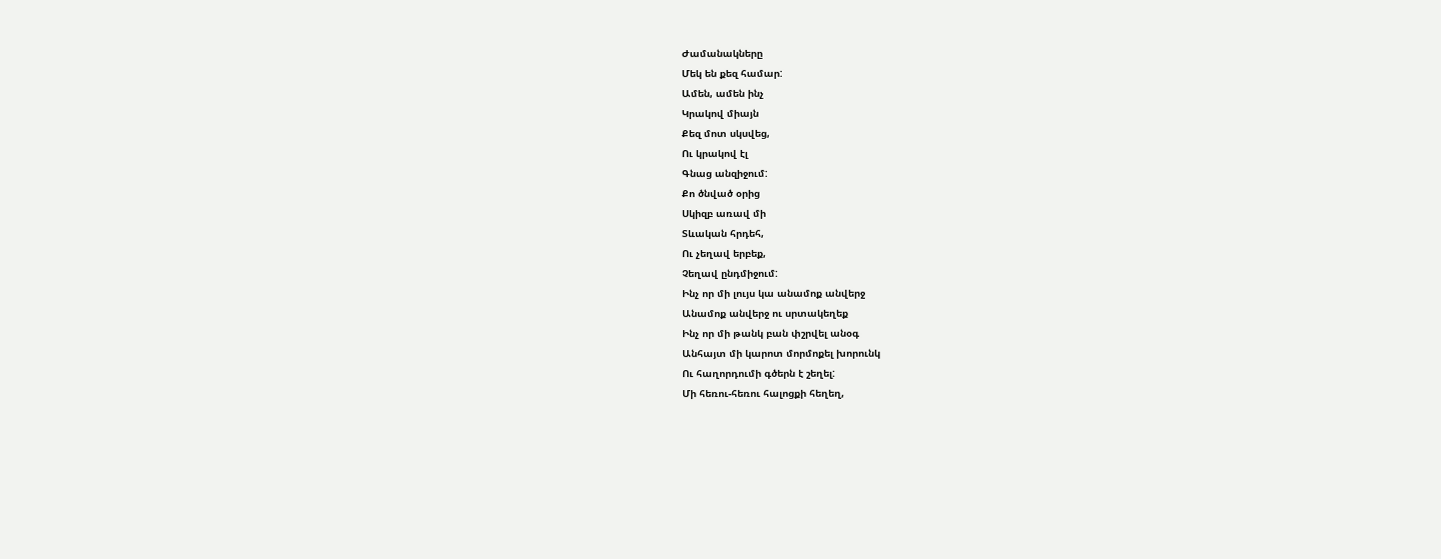Ժամանակները
Մեկ են քեզ համար:
Ամեն, ամեն ինչ
Կրակով միայն
Քեզ մոտ սկսվեց,
Ու կրակով էլ
Գնաց անզիջում:
Քո ծնված օրից
Սկիզբ առավ մի
Տևական հրդեհ,
Ու չեղավ երբեք,
Չեղավ ընդմիջում:
Ինչ որ մի լույս կա անամոք անվերջ
Անամոք անվերջ ու սրտակեղեք
Ինչ որ մի թանկ բան փշրվել անօգ
Անհայտ մի կարոտ մորմոքել խորունկ
Ու հաղորդումի գծերն է շեղել:
Մի հեռու-հեռու հալոցքի հեղեղ,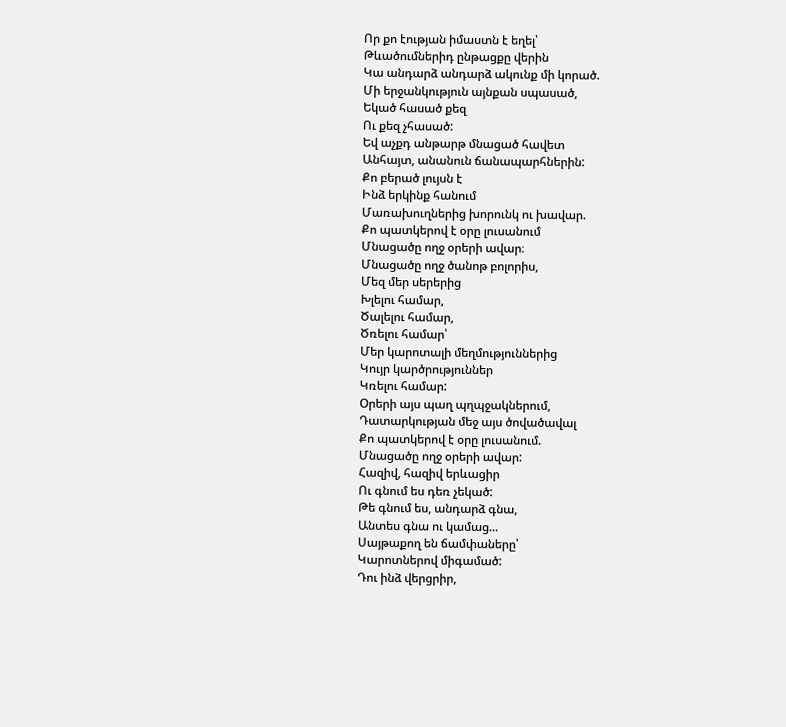Որ քո էության իմաստն է եղել՝
Թևածումներիդ ընթացքը վերին
Կա անդարձ անդարձ ակունք մի կորած.
Մի երջանկություն այնքան սպասած,
Եկած հասած քեզ
Ու քեզ չհասած:
Եվ աչքդ անթարթ մնացած հավետ
Անհայտ, անանուն ճանապարհներին:
Քո բերած լույսն է
Ինձ երկինք հանում
Մառախուղներից խորունկ ու խավար.
Քո պատկերով է օրը լուսանում
Մնացածը ողջ օրերի ավար։
Մնացածը ողջ ծանոթ բոլորիս,
Մեզ մեր սերերից
Խլելու համար,
Ծալելու համար,
Ծռելու համար՝
Մեր կարոտալի մեղմություններից
Կույր կարծրություններ
Կռելու համար:
Օրերի այս պաղ պղպջակներում,
Դատարկության մեջ այս ծովածավալ
Քո պատկերով է օրը լուսանում.
Մնացածը ողջ օրերի ավար:
Հազիվ, հազիվ երևացիր
Ու գնում ես դեռ չեկած:
Թե գնում ես, անդարձ գնա,
Անտես գնա ու կամաց...
Սայթաքող են ճամփաները՝
Կարոտներով միգամած:
Դու ինձ վերցրիր,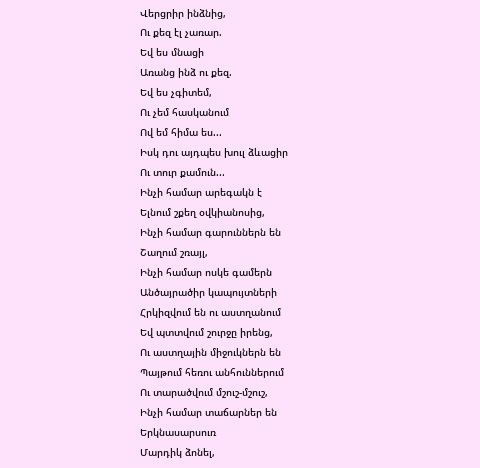Վերցրիր ինձնից,
Ու քեզ էլ չառար.
Եվ ես մնացի
Առանց ինձ ու քեզ.
Եվ ես չգիտեմ,
Ու չեմ հասկանում
Ով եմ հիմա ես...
Իսկ դու այդպես խուլ ձևացիր
Ու տուր քամուն...
Ինչի համար արեգակն է
Ելնում շքեղ օվկիանոսից,
Ինչի համար գարուններն են
Շաղում շռայլ,
Ինչի համար ոսկե գամերն
Անծայրածիր կապույտների
Հրկիզվում են ու աստղանում
Եվ պտտվում շուրջը իրենց,
Ու աստղային միջուկներն են
Պայթում հեռու անհուններում
Ու տարածվում մշուշ-մշուշ,
Ինչի համար տաճարներ են
Երկնասարսուռ
Մարդիկ ձոնել,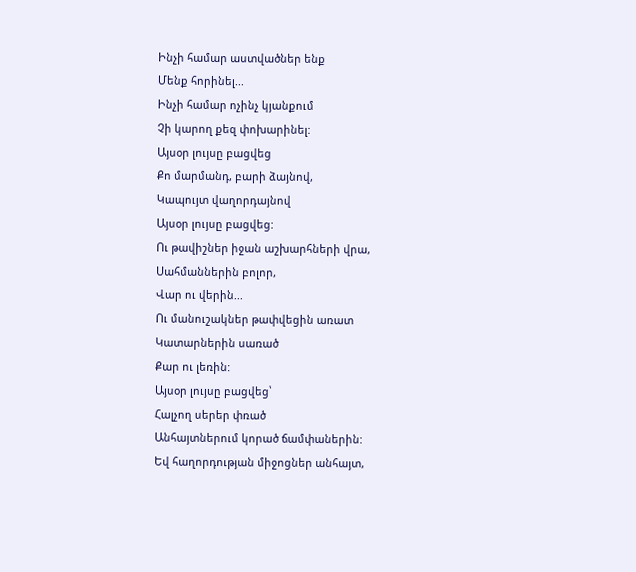Ինչի համար աստվածներ ենք
Մենք հորինել...
Ինչի համար ոչինչ կյանքում
Չի կարող քեզ փոխարինել:
Այսօր լույսը բացվեց
Քո մարմանդ, բարի ձայնով,
Կապույտ վաղորդայնով
Այսօր լույսը բացվեց:
Ու թավիշներ իջան աշխարհների վրա,
Սահմաններին բոլոր,
Վար ու վերին...
Ու մանուշակներ թափվեցին առատ
Կատարներին սառած
Քար ու լեռին:
Այսօր լույսը բացվեց՝
Հալչող սերեր փռած
Անհայտներում կորած ճամփաներին:
Եվ հաղորդության միջոցներ անհայտ,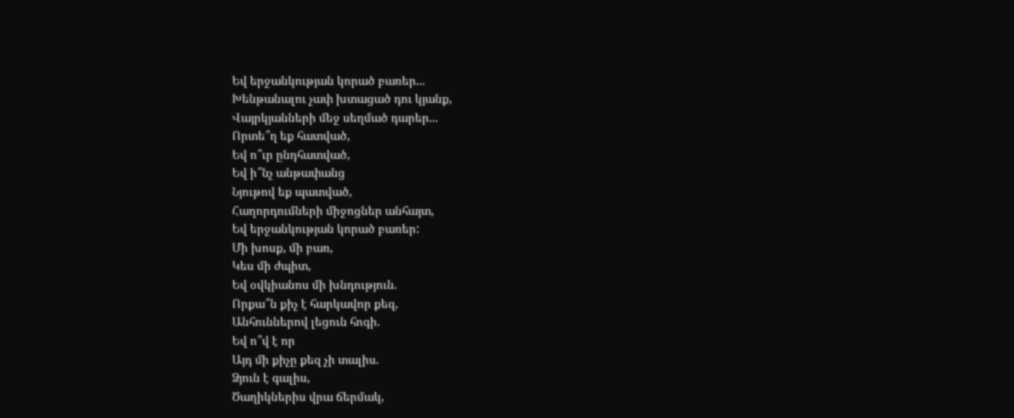Եվ երջանկության կորած բառեր...
Խենթանալու չափ խտացած դու կյանք,
Վայրկյանների մեջ սեղմած դարեր...
Որտե՞ղ եք հատված,
Եվ ո՞ւր ընդհատված,
Եվ ի՞նչ անթափանց
Նյութով եք պատված,
Հաղորդումների միջոցներ անհայտ,
Եվ երջանկության կորած բառեր:
Մի խոսք, մի բառ,
Կես մի ժպիտ,
Եվ օվկիանոս մի խնդություն.
Որքա՞ն քիչ է հարկավոր քեզ,
Անհուններով լեցուն հոգի.
Եվ ո՞վ է որ
Այդ մի քիչը քեզ չի տալիս.
Ձյուն է գալիս,
Ծաղիկներիս վրա ճերմակ,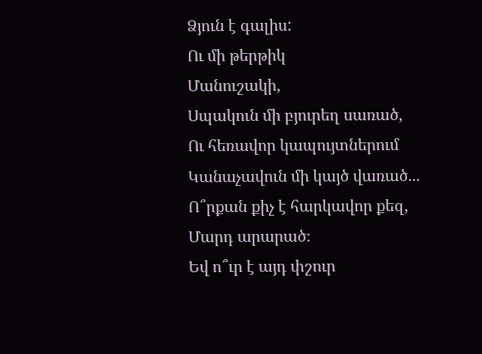Ձյուն է գալիս:
Ու մի թերթիկ
Մանուշակի,
Սպակուն մի բյուրեղ սառած,
Ու հեռավոր կապույտներում
Կանաչավուն մի կայծ վառած...
Ո՞րքան քիչ է հարկավոր քեզ,
Մարդ արարած։
Եվ ո՞ւր է այդ փշուր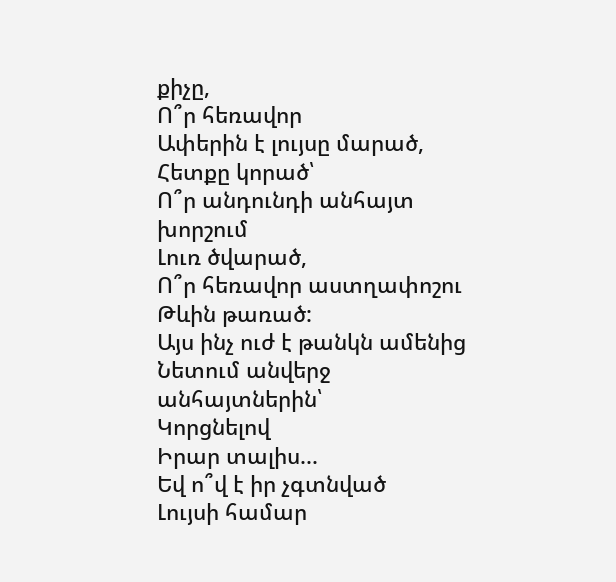քիչը,
Ո՞ր հեռավոր
Ափերին է լույսը մարած,
Հետքը կորած՝
Ո՞ր անդունդի անհայտ խորշում
Լուռ ծվարած,
Ո՞ր հեռավոր աստղափոշու
Թևին թառած:
Այս ինչ ուժ է թանկն ամենից
Նետում անվերջ անհայտներին՝
Կորցնելով
Իրար տալիս...
Եվ ո՞վ է իր չգտնված
Լույսի համար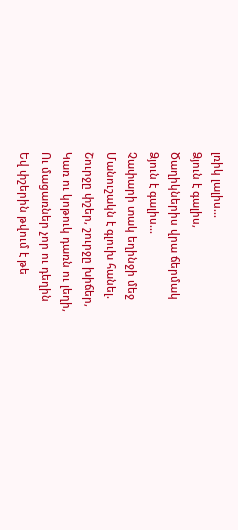լռիկ լալիս...
Ձյուն է գալիս,
Ծաղիկներիս վրա ճերմակ
Ձյուն է գալիս...
Չափարի տակ եղինջի մեջ
Մանուշակն է գլուխ հանել.
Շուրջը փշեր, շուրջը խիճեր,
Կառ ու կոթուկ դառն ու լեղի,
Ու մացառներ չոր ու դեղին
Եվ փշերին թվում է թե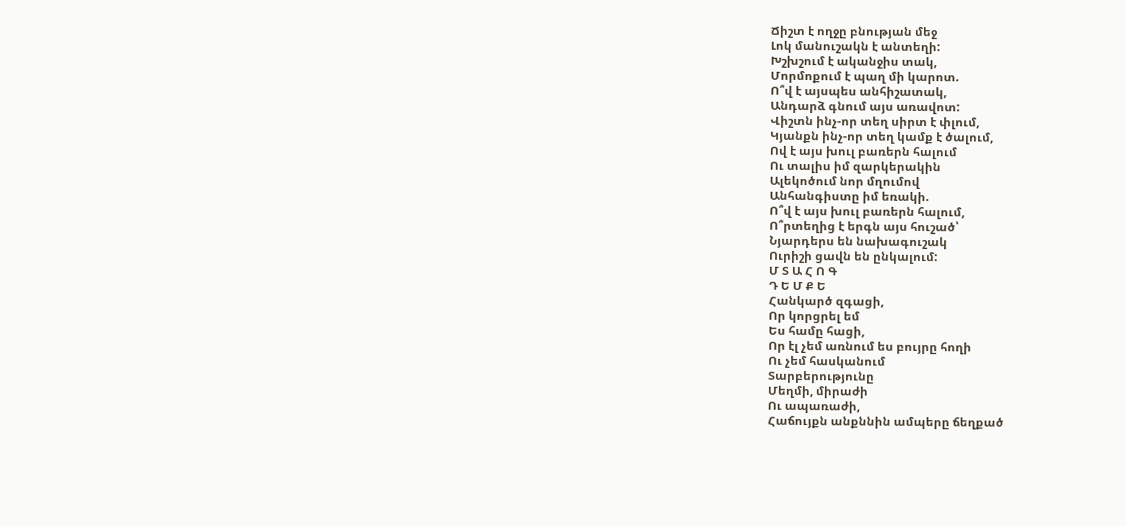Ճիշտ է ողջը բնության մեջ
Լոկ մանուշակն է անտեղի:
Խշխշում է ականջիս տակ,
Մորմոքում է պաղ մի կարոտ.
Ո՞վ է այսպես անհիշատակ,
Անդարձ գնում այս առավոտ:
Վիշտն ինչ-որ տեղ սիրտ է փլում,
Կյանքն ինչ-որ տեղ կամք է ծալում,
Ով է այս խուլ բառերն հալում
Ու տալիս իմ զարկերակին
Ալեկոծում նոր մղումով
Անհանգիստը իմ եռակի.
Ո՞վ է այս խուլ բառերն հալում,
Ո՞րտեղից է երգն այս հուշած՝
Նյարդերս են նախագուշակ
Ուրիշի ցավն են ընկալում:
Մ Տ Ա Հ Ո Գ
Դ Ե Մ Ք Ե
Հանկարծ զգացի,
Որ կորցրել եմ
Ես համը հացի,
Որ էլ չեմ առնում ես բույրը հողի
Ու չեմ հասկանում
Տարբերությունը
Մեղմի, միրաժի
Ու ապառաժի,
Հաճույքն անքննին ամպերը ճեղքած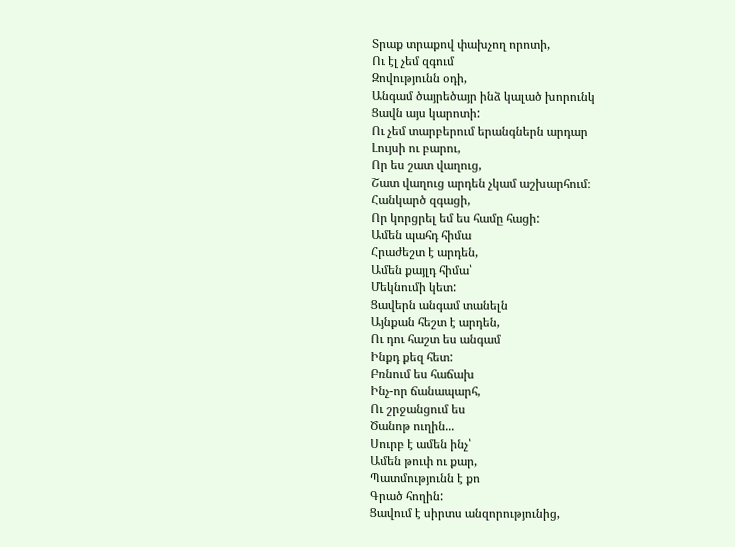Տրաք տրաքով փախչող որոտի,
Ու էլ չեմ զգում
Զովությունն օդի,
Անգամ ծայրեծայր ինձ կալած խորունկ
Ցավն այս կարոտի:
Ու չեմ տարբերում երանգներն արդար
Լույսի ու բարու,
Որ ես շատ վաղուց,
Շատ վաղուց արդեն չկամ աշխարհում։
Հանկարծ զգացի,
Որ կորցրել եմ ես համը հացի:
Ամեն պահդ հիմա
Հրաժեշտ է արդեն,
Ամեն քայլդ հիմա՝
Մեկնումի կետ:
Ցավերն անգամ տանելն
Այնքան հեշտ է արդեն,
Ու դու հաշտ ես անգամ
Ինքդ քեզ հետ:
Բռնում ես հաճախ
Ինչ-որ ճանապարհ,
Ու շրջանցում ես
Ծանոթ ուղին...
Սուրբ է ամեն ինչ՝
Ամեն թուփ ու քար,
Պատմությունն է քո
Գրած հողին:
Ցավում է սիրտս անզորությունից,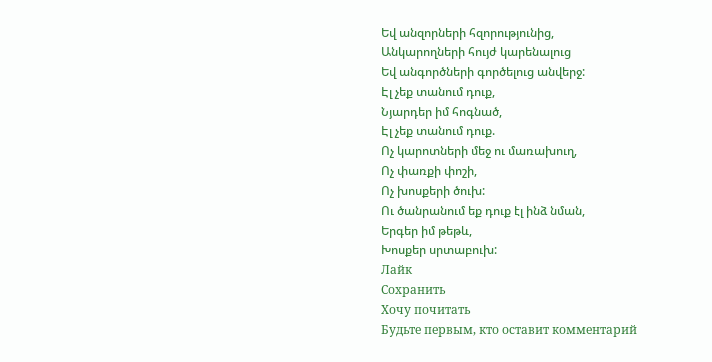Եվ անզորների հզորությունից,
Անկարողների հույժ կարենալուց
Եվ անգործների գործելուց անվերջ:
Էլ չեք տանում դուք,
Նյարդեր իմ հոգնած,
Էլ չեք տանում դուք.
Ոչ կարոտների մեջ ու մառախուղ,
Ոչ փառքի փոշի,
Ոչ խոսքերի ծուխ:
Ու ծանրանում եք դուք էլ ինձ նման,
Երգեր իմ թեթև,
Խոսքեր սրտաբուխ:
Лайк
Сохранить
Хочу почитать
Будьте первым, кто оставит комментарий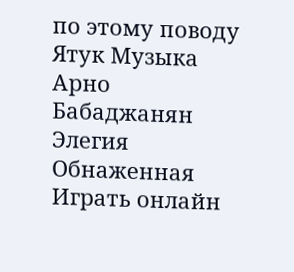по этому поводу
Ятук Музыка
Арно Бабаджанян
Элегия
Обнаженная
Играть онлайн